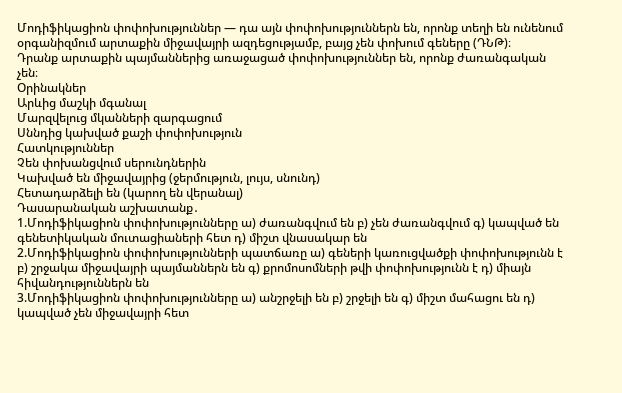Մոդիֆիկացիոն փոփոխություններ — դա այն փոփոխություններն են, որոնք տեղի են ունենում օրգանիզմում արտաքին միջավայրի ազդեցությամբ, բայց չեն փոխում գեները (ԴՆԹ)։
Դրանք արտաքին պայմաններից առաջացած փոփոխություններ են, որոնք ժառանգական չեն։
Օրինակներ
Արևից մաշկի մգանալ
Մարզվելուց մկանների զարգացում
Սննդից կախված քաշի փոփոխություն
Հատկություններ
Չեն փոխանցվում սերունդներին
Կախված են միջավայրից (ջերմություն, լույս, սնունդ)
Հետադարձելի են (կարող են վերանալ)
Դասարանական աշխատանք․
1.Մոդիֆիկացիոն փոփոխությունները ա) ժառանգվում են բ) չեն ժառանգվում գ) կապված են գենետիկական մուտացիաների հետ դ) միշտ վնասակար են
2.Մոդիֆիկացիոն փոփոխությունների պատճառը ա) գեների կառուցվածքի փոփոխությունն է բ) շրջակա միջավայրի պայմաններն են գ) քրոմոսոմների թվի փոփոխությունն է դ) միայն հիվանդություններն են
3.Մոդիֆիկացիոն փոփոխությունները ա) անշրջելի են բ) շրջելի են գ) միշտ մահացու են դ) կապված չեն միջավայրի հետ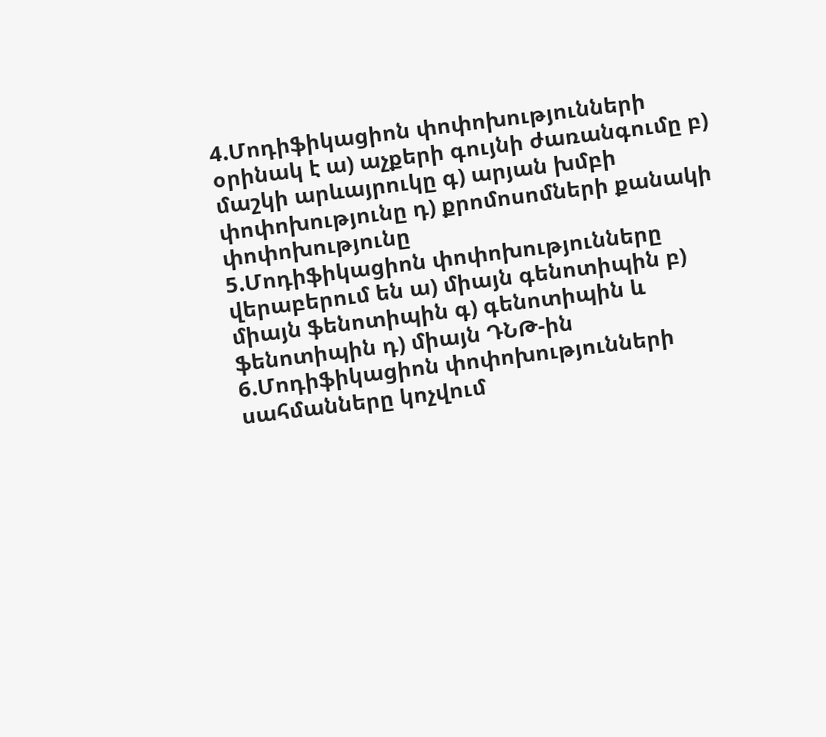4.Մոդիֆիկացիոն փոփոխությունների օրինակ է ա) աչքերի գույնի ժառանգումը բ) մաշկի արևայրուկը գ) արյան խմբի փոփոխությունը դ) քրոմոսոմների քանակի փոփոխությունը
5.Մոդիֆիկացիոն փոփոխությունները վերաբերում են ա) միայն գենոտիպին բ) միայն ֆենոտիպին գ) գենոտիպին և ֆենոտիպին դ) միայն ԴՆԹ-ին
6.Մոդիֆիկացիոն փոփոխությունների սահմանները կոչվում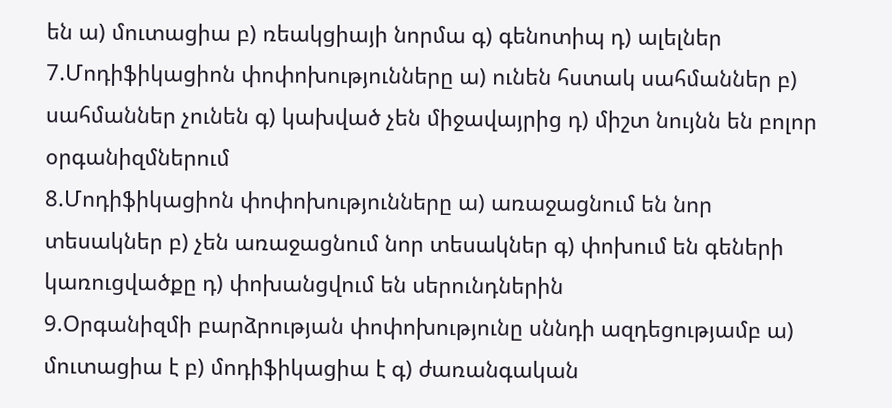են ա) մուտացիա բ) ռեակցիայի նորմա գ) գենոտիպ դ) ալելներ
7.Մոդիֆիկացիոն փոփոխությունները ա) ունեն հստակ սահմաններ բ) սահմաններ չունեն գ) կախված չեն միջավայրից դ) միշտ նույնն են բոլոր օրգանիզմներում
8.Մոդիֆիկացիոն փոփոխությունները ա) առաջացնում են նոր տեսակներ բ) չեն առաջացնում նոր տեսակներ գ) փոխում են գեների կառուցվածքը դ) փոխանցվում են սերունդներին
9.Օրգանիզմի բարձրության փոփոխությունը սննդի ազդեցությամբ ա) մուտացիա է բ) մոդիֆիկացիա է գ) ժառանգական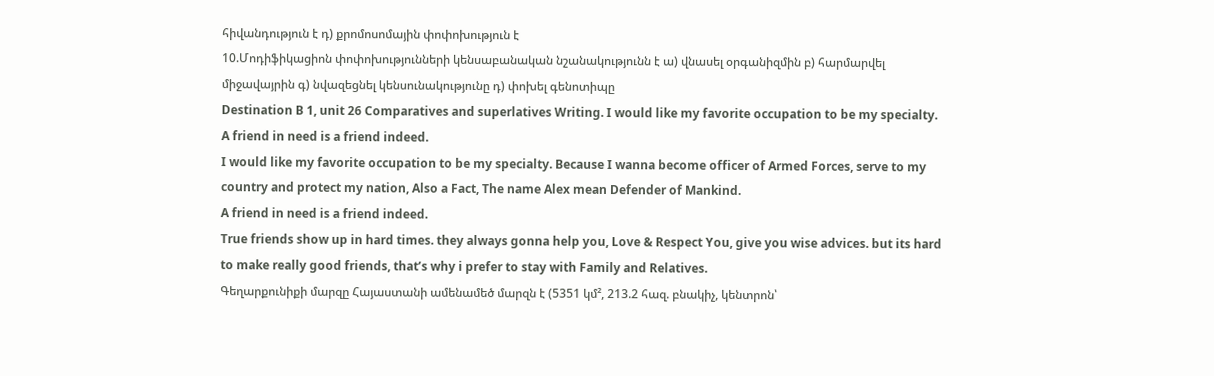հիվանդություն է դ) քրոմոսոմային փոփոխություն է
10.Մոդիֆիկացիոն փոփոխությունների կենսաբանական նշանակությունն է ա) վնասել օրգանիզմին բ) հարմարվել միջավայրին գ) նվազեցնել կենսունակությունը դ) փոխել գենոտիպը
Destination B 1, unit 26 Comparatives and superlatives Writing. I would like my favorite occupation to be my specialty. A friend in need is a friend indeed.
I would like my favorite occupation to be my specialty. Because I wanna become officer of Armed Forces, serve to my country and protect my nation, Also a Fact, The name Alex mean Defender of Mankind.
A friend in need is a friend indeed.
True friends show up in hard times. they always gonna help you, Love & Respect You, give you wise advices. but its hard to make really good friends, that’s why i prefer to stay with Family and Relatives.
Գեղարքունիքի մարզը Հայաստանի ամենամեծ մարզն է (5351 կմ², 213.2 հազ. բնակիչ, կենտրոն՝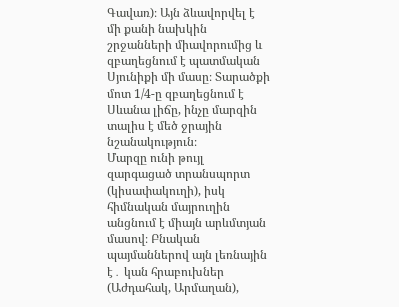Գավառ)։ Այն ձևավորվել է մի քանի նախկին շրջանների միավորումից և զբաղեցնում է պատմական Սյունիքի մի մասը։ Տարածքի մոտ 1/4-ը զբաղեցնում է Սևանա լիճը, ինչը մարզին տալիս է մեծ ջրային նշանակություն։
Մարզը ունի թույլ զարգացած տրանսպորտ (կիսափակուղի), իսկ հիմնական մայրուղին անցնում է միայն արևմտյան մասով։ Բնական պայմաններով այն լեռնային է․ կան հրաբուխներ (Աժդահակ, Արմաղան),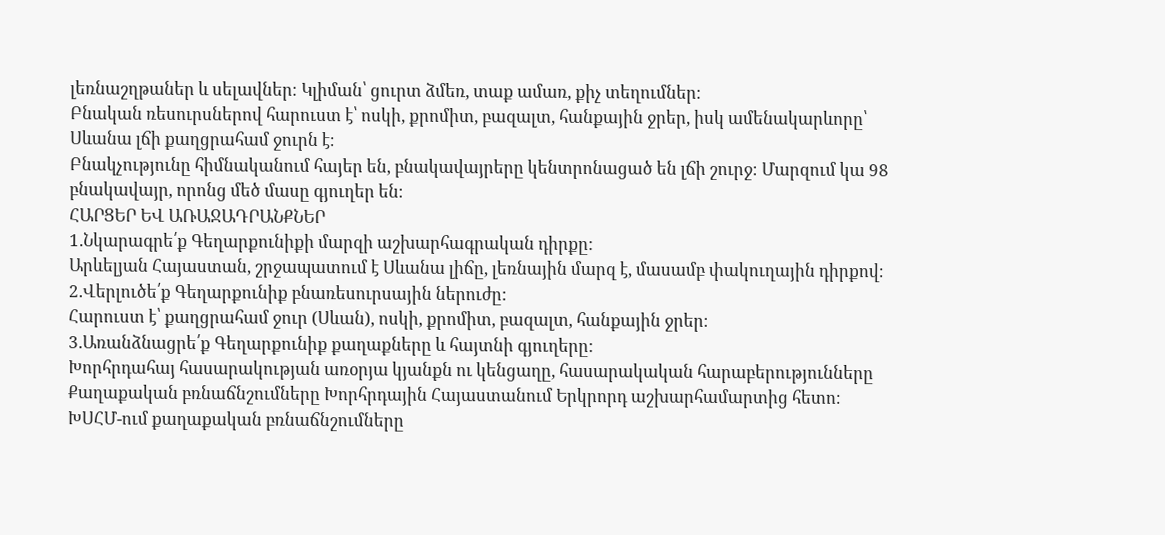լեռնաշղթաներ և սելավներ։ Կլիման՝ ցուրտ ձմեռ, տաք ամառ, քիչ տեղումներ։
Բնական ռեսուրսներով հարուստ է՝ ոսկի, քրոմիտ, բազալտ, հանքային ջրեր, իսկ ամենակարևորը՝ Սևանա լճի քաղցրահամ ջուրն է։
Բնակչությունը հիմնականում հայեր են, բնակավայրերը կենտրոնացած են լճի շուրջ։ Մարզում կա 98 բնակավայր, որոնց մեծ մասը գյուղեր են։
ՀԱՐՑԵՐ ԵՎ ԱՌԱՋԱԴՐԱՆՔՆԵՐ
1.Նկարագրե՛ք Գեղարքունիքի մարզի աշխարհագրական դիրքը:
Արևելյան Հայաստան, շրջապատում է Սևանա լիճը, լեռնային մարզ է, մասամբ փակուղային դիրքով։
2.Վերլուծե՛ք Գեղարքունիք բնառեսուրսային ներուժը:
Հարուստ է՝ քաղցրահամ ջուր (Սևան), ոսկի, քրոմիտ, բազալտ, հանքային ջրեր։
3.Առանձնացրե՛ք Գեղարքունիք քաղաքները և հայտնի գյուղերը:
Խորհրդահայ հասարակության առօրյա կյանքն ու կենցաղը, հասարակական հարաբերությունները
Քաղաքական բռնաճնշումները Խորհրդային Հայաստանում Երկրորդ աշխարհամարտից հետո։ ԽՍՀՄ-ում քաղաքական բռնաճնշումները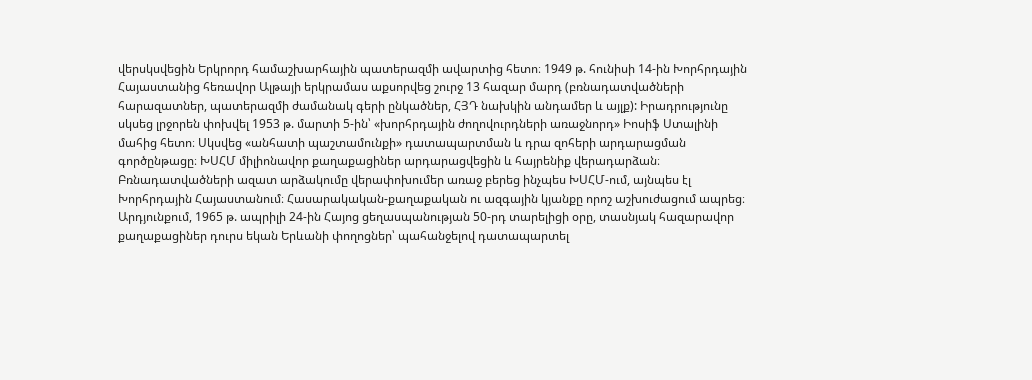վերսկսվեցին Երկրորդ համաշխարհային պատերազմի ավարտից հետո։ 1949 թ. հունիսի 14-ին Խորհրդային Հայաստանից հեռավոր Ալթայի երկրամաս աքսորվեց շուրջ 13 հազար մարդ (բռնադատվածների հարազատներ, պատերազմի ժամանակ գերի ընկածներ, ՀՅԴ նախկին անդամեր և այլք): Իրադրությունը սկսեց լրջորեն փոխվել 1953 թ. մարտի 5-ին՝ «խորհրդային ժողովուրդների առաջնորդ» Իոսիֆ Ստալինի մահից հետո։ Սկսվեց «անհատի պաշտամունքի» դատապարտման և դրա զոհերի արդարացման գործընթացը։ ԽՍՀՄ միլիոնավոր քաղաքացիներ արդարացվեցին և հայրենիք վերադարձան։ Բռնադատվածների ազատ արձակումը վերափոխումեր առաջ բերեց ինչպես ԽՍՀՄ-ում, այնպես էլ Խորհրդային Հայաստանում։ Հասարակական-քաղաքական ու ազգային կյանքը որոշ աշխուժացում ապրեց։ Արդյունքում, 1965 թ. ապրիլի 24-ին Հայոց ցեղասպանության 50-րդ տարելիցի օրը, տասնյակ հազարավոր քաղաքացիներ դուրս եկան Երևանի փողոցներ՝ պահանջելով դատապարտել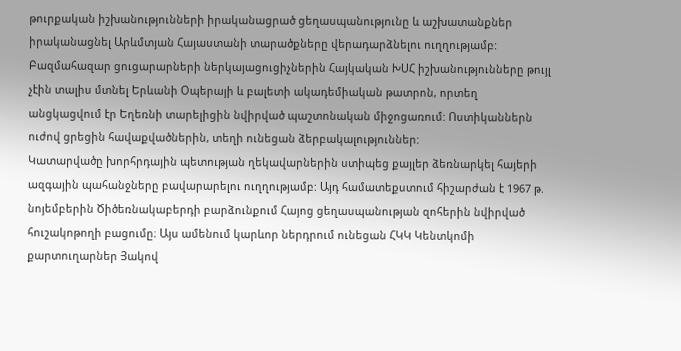թուրքական իշխանությունների իրականացրած ցեղասպանությունը և աշխատանքներ իրականացնել Արևմտյան Հայաստանի տարածքները վերադարձնելու ուղղությամբ: Բազմահազար ցուցարարների ներկայացուցիչներին Հայկական ԽՍՀ իշխանությունները թույլ չէին տալիս մտնել Երևանի Օպերայի և բալետի ակադեմիական թատրոն, որտեղ անցկացվում էր Եղեռնի տարելիցին նվիրված պաշտոնական միջոցառում: Ոստիկաններն ուժով ցրեցին հավաքվածներին, տեղի ունեցան ձերբակալություններ:
Կատարվածը խորհրդային պետության ղեկավարներին ստիպեց քայլեր ձեռնարկել հայերի ազգային պահանջները բավարարելու ուղղությամբ: Այդ համատեքստում հիշարժան է 1967 թ. նոյեմբերին Ծիծեռնակաբերդի բարձունքում Հայոց ցեղասպանության զոհերին նվիրված հուշակոթողի բացումը։ Այս ամենում կարևոր ներդրում ունեցան ՀԿԿ Կենտկոմի քարտուղարներ Յակով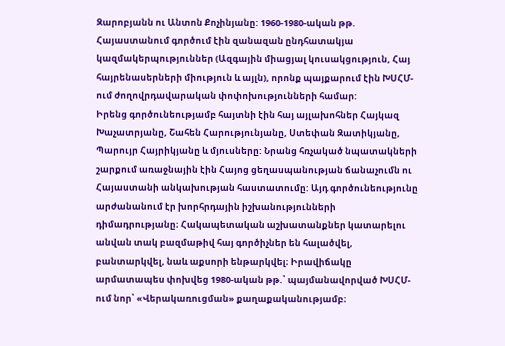Զարոբյանն ու Անտոն Քոչինյանը: 1960-1980-ական թթ. Հայաստանում գործում էին զանազան ընդհատակյա կազմակերպություններ (Ազգային միացյալ կուսակցություն, Հայ հայրենասերների միություն և այլն), որոնք պայքարում էին ԽՍՀՄ-ում ժողովրդավարական փոփոխությունների համար:
Իրենց գործունեությամբ հայտնի էին հայ այլախոհներ Հայկազ Խաչատրյանը, Շահեն Հարությունյանը, Ստեփան Զատիկյանը, Պարույր Հայրիկյանը և մյուսները: Նրանց հռչակած նպատակների շարքում առաջնային էին Հայոց ցեղասպանության ճանաչումն ու Հայաստանի անկախության հաստատումը: Այդ գործունեությունը արժանանում էր խորհրդային իշխանությունների դիմադրությանը։ Հակապետական աշխատանքներ կատարելու անվան տակ բազմաթիվ հայ գործիչներ են հալածվել, բանտարկվել, նաև աքսորի ենթարկվել։ Իրավիճակը արմատապես փոխվեց 1980-ական թթ.՝ պայմանավորված ԽՍՀՄ-ում նոր՝ «Վերակառուցման» քաղաքականությամբ։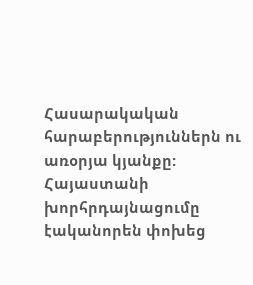Հասարակական հարաբերություններն ու առօրյա կյանքը: Հայաստանի խորհրդայնացումը էականորեն փոխեց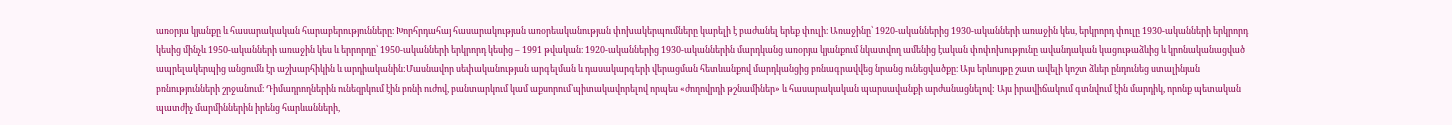առօրյա կյանքը և հասարակական հարաբերությունները։ Խորհրդահայ հասարակության առօրեականության փոխակերպումները կարելի է բաժանել երեք փուլի։ Առաջինը՝ 1920-ականներից 1930-ականների առաջին կես, երկրորդ փուլը 1930-ականների երկրորդ կեսից մինչև 1950-ականների առաջին կես և երրորդը՝ 1950-ականների երկրորդ կեսից – 1991 թվական։ 1920-ականներից 1930-ականներին մարդկանց առօրյա կյանքում նկատվող ամենից էական փոփոխությունը ավանդական կացութաձևից և կրոնականացված ապրելակերպից անցումն էր աշխարհիկին և արդիականին:Մասնավոր սեփականության արգելման և դասակարգերի վերացման հետևանքով մարդկանցից բռնագրավվեց նրանց ունեցվածքը։ Այս երևույթը շատ ավելի կոշտ ձևեր ընդունեց ստալինյան բռնությունների շրջանում։ Դիմադրողներին ունեզրկում էին բռնի ուժով, բանտարկում կամ աքսորում՝պիտակավորելով որպես «ժողովրդի թշնամիներ» և հասարակական պարսավանքի արժանացնելով: Այս իրավիճակում գտնվում էին մարդիկ, որոնք պետական պատժիչ մարմիններին իրենց հարևանների,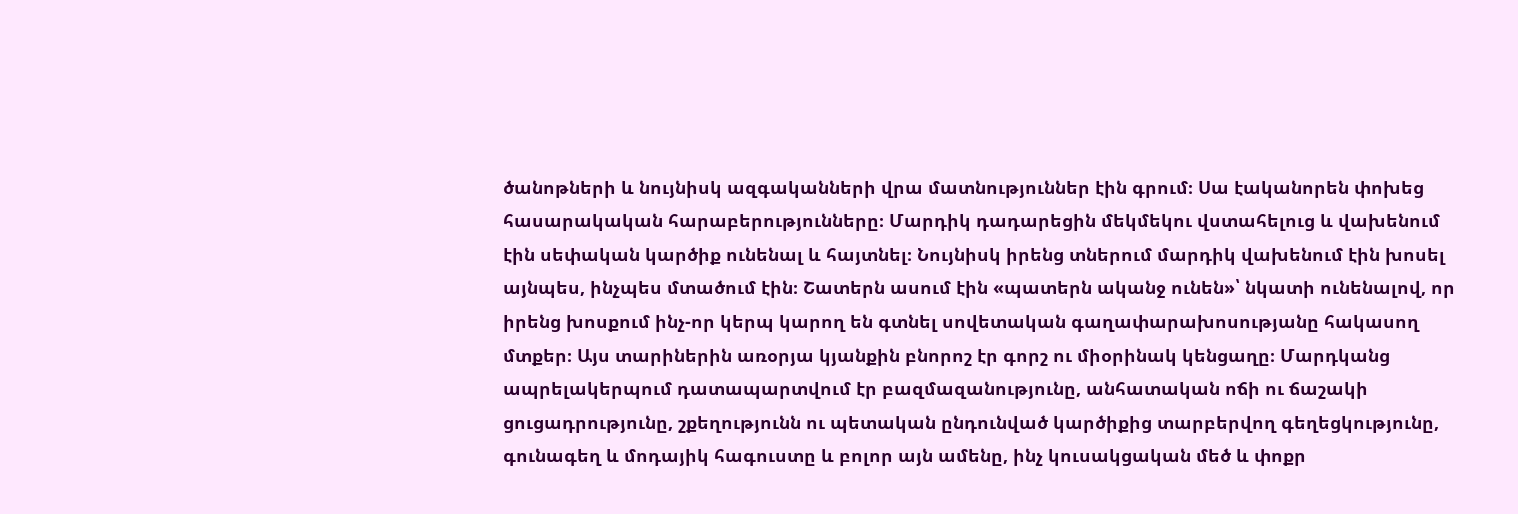ծանոթների և նույնիսկ ազգականների վրա մատնություններ էին գրում։ Սա էականորեն փոխեց հասարակական հարաբերությունները։ Մարդիկ դադարեցին մեկմեկու վստահելուց և վախենում էին սեփական կարծիք ունենալ և հայտնել։ Նույնիսկ իրենց տներում մարդիկ վախենում էին խոսել այնպես, ինչպես մտածում էին։ Շատերն ասում էին «պատերն ականջ ունեն»՝ նկատի ունենալով, որ իրենց խոսքում ինչ-որ կերպ կարող են գտնել սովետական գաղափարախոսությանը հակասող մտքեր։ Այս տարիներին առօրյա կյանքին բնորոշ էր գորշ ու միօրինակ կենցաղը։ Մարդկանց ապրելակերպում դատապարտվում էր բազմազանությունը, անհատական ոճի ու ճաշակի ցուցադրությունը, շքեղությունն ու պետական ընդունված կարծիքից տարբերվող գեղեցկությունը, գունագեղ և մոդայիկ հագուստը և բոլոր այն ամենը, ինչ կուսակցական մեծ և փոքր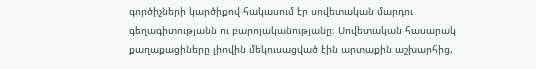գործիչների կարծիքով հակասում էր սովետական մարդու գեղագիտությանն ու բարոյականությանը։ Սովետական հասարակ քաղաքացիները լիովին մեկուսացված էին արտաքին աշխարհից,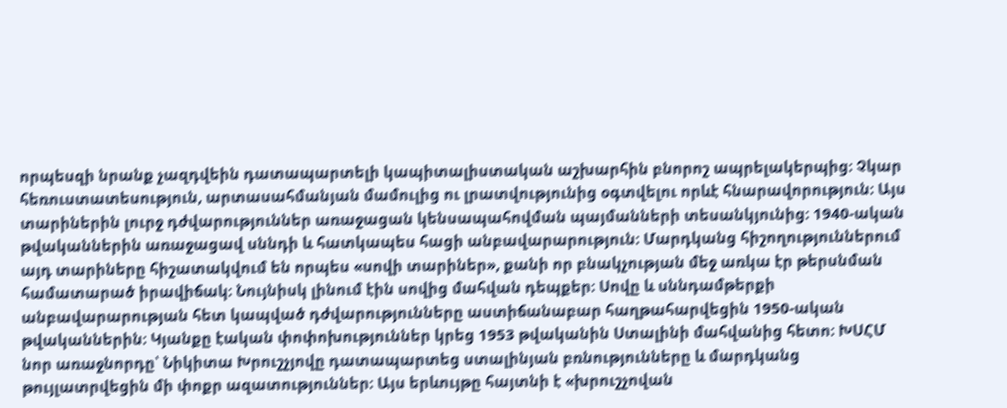որպեսզի նրանք չազդվեին դատապարտելի կապիտալիստական աշխարհին բնորոշ ապրելակերպից։ Չկար հեռուստատեսություն, արտասահմանյան մամուլից ու լրատվությունից օգտվելու որևէ հնարավորություն։ Այս տարիներին լուրջ դժվարություններ առաջացան կենսապահովման պայմանների տեսանկյունից։ 1940‑ական թվականներին առաջացավ սննդի և հատկապես հացի անբավարարություն։ Մարդկանց հիշողություններում այդ տարիները հիշատակվում են որպես «սովի տարիներ», քանի որ բնակչության մեջ առկա էր թերսնման համատարած իրավիճակ։ Նույնիսկ լինում էին սովից մահվան դեպքեր։ Սովը և սննդամթերքի անբավարարության հետ կապված դժվարությունները աստիճանաբար հաղթահարվեցին 1950-ական թվականներին։ Կյանքը էական փոփոխություններ կրեց 1953 թվականին Ստալինի մահվանից հետո։ ԽՍՀՄ նոր առաջնորդը՝ Նիկիտա Խրուշչյովը դատապարտեց ստալինյան բռնությունները և մարդկանց թույլատրվեցին մի փոքր ազատություններ։ Այս երևույթը հայտնի է «խրուշչովան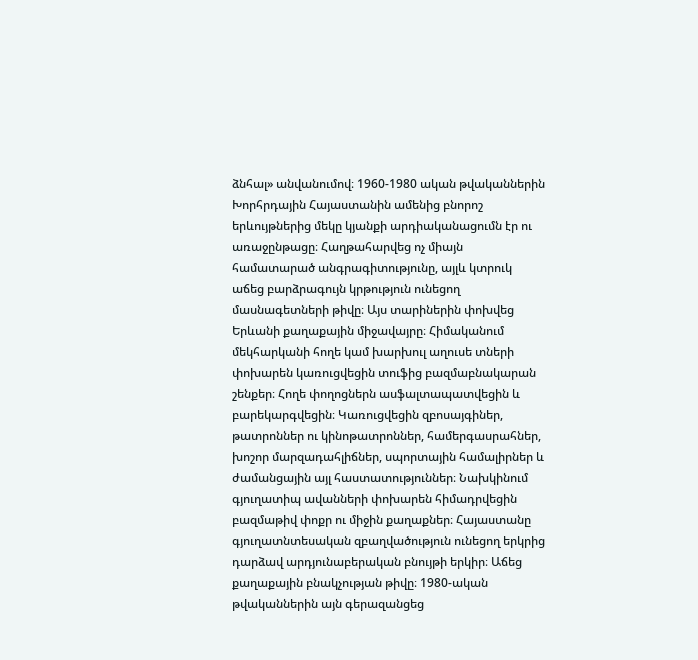ձնհալ» անվանումով։ 1960-1980 ական թվականներին Խորհրդային Հայաստանին ամենից բնորոշ երևույթներից մեկը կյանքի արդիականացումն էր ու առաջընթացը։ Հաղթահարվեց ոչ միայն համատարած անգրագիտությունը, այլև կտրուկ աճեց բարձրագույն կրթություն ունեցող մասնագետների թիվը։ Այս տարիներին փոխվեց Երևանի քաղաքային միջավայրը։ Հիմականում մեկհարկանի հողե կամ խարխուլ աղուսե տների փոխարեն կառուցվեցին տուֆից բազմաբնակարան շենքեր։ Հողե փողոցներն ասֆալտապատվեցին և բարեկարգվեցին։ Կառուցվեցին զբոսայգիներ, թատրոններ ու կինոթատրոններ, համերգասրահներ, խոշոր մարզադահլիճներ, սպորտային համալիրներ և ժամանցային այլ հաստատություններ։ Նախկինում գյուղատիպ ավանների փոխարեն հիմադրվեցին բազմաթիվ փոքր ու միջին քաղաքներ։ Հայաստանը գյուղատնտեսական զբաղվածություն ունեցող երկրից դարձավ արդյունաբերական բնույթի երկիր։ Աճեց քաղաքային բնակչության թիվը։ 1980-ական թվականներին այն գերազանցեց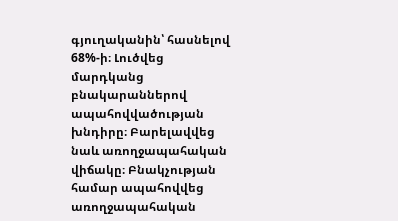գյուղականին՝ հասնելով 68%-ի։ Լուծվեց մարդկանց բնակարաններով ապահովվածության խնդիրը։ Բարելավվեց նաև առողջապահական վիճակը։ Բնակչության համար ապահովվեց առողջապահական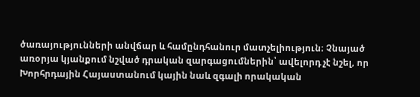ծառայությունների անվճար և համընդհանուր մատչելիություն։ Չնայած առօրյա կյանքում նշված դրական զարգացումներին՝ ավելորդ չէ նշել, որ Խորհրդային Հայաստանում կային նաև զգալի որակական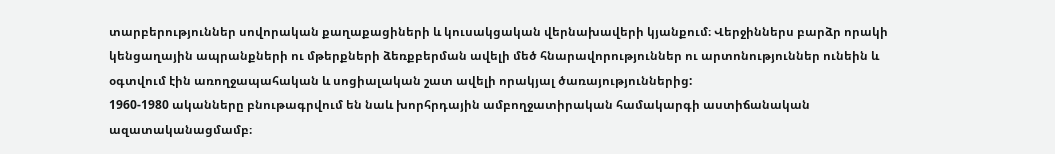տարբերություններ սովորական քաղաքացիների և կուսակցական վերնախավերի կյանքում։ Վերջիններս բարձր որակի կենցաղային ապրանքների ու մթերքների ձեռքբերման ավելի մեծ հնարավորություններ ու արտոնություններ ունեին և օգտվում էին առողջապահական և սոցիալական շատ ավելի որակյալ ծառայություններից:
1960-1980 ականները բնութագրվում են նաև խորհրդային ամբողջատիրական համակարգի աստիճանական ազատականացմամբ։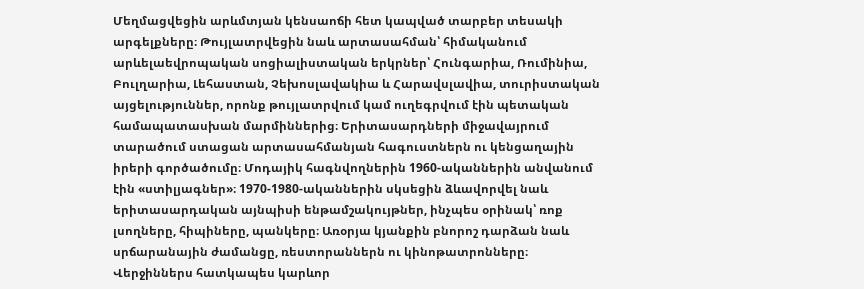Մեղմացվեցին արևմտյան կենսաոճի հետ կապված տարբեր տեսակի արգելքները։ Թույլատրվեցին նաև արտասահման՝ հիմականում արևելաեվրոպական սոցիալիստական երկրներ՝ Հունգարիա, Ռումինիա, Բուլղարիա, Լեհաստան, Չեխոսլավակիա և Հարավսլավիա, տուրիստական այցելություններ, որոնք թույլատրվում կամ ուղեգրվում էին պետական համապատասխան մարմիններից։ Երիտասարդների միջավայրում տարածում ստացան արտասահմանյան հագուստներն ու կենցաղային իրերի գործածումը։ Մոդայիկ հագնվողներին 1960-ականներին անվանում էին «ստիլյագներ»։ 1970‑1980‑ականներին սկսեցին ձևավորվել նաև երիտասարդական այնպիսի ենթամշակույթներ, ինչպես օրինակ՝ ռոք լսողները, հիպիները, պանկերը։ Առօրյա կյանքին բնորոշ դարձան նաև սրճարանային ժամանցը, ռեստորաններն ու կինոթատրոնները։ Վերջիններս հատկապես կարևոր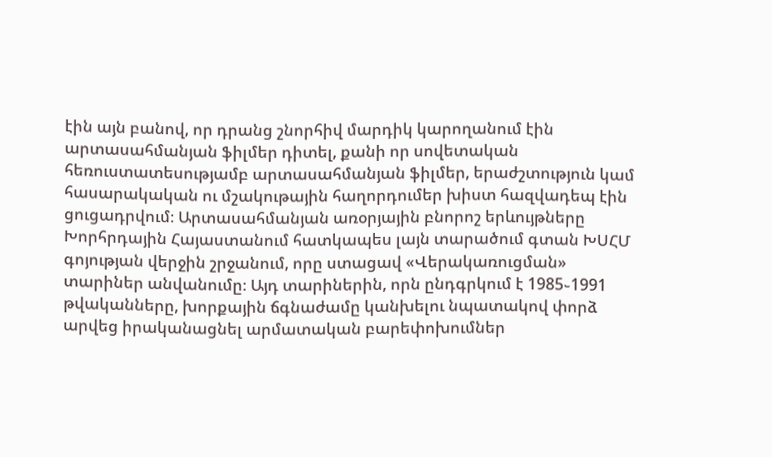էին այն բանով, որ դրանց շնորհիվ մարդիկ կարողանում էին արտասահմանյան ֆիլմեր դիտել, քանի որ սովետական հեռուստատեսությամբ արտասահմանյան ֆիլմեր, երաժշտություն կամ հասարակական ու մշակութային հաղորդումեր խիստ հազվադեպ էին ցուցադրվում։ Արտասահմանյան առօրյային բնորոշ երևույթները Խորհրդային Հայաստանում հատկապես լայն տարածում գտան ԽՍՀՄ գոյության վերջին շրջանում, որը ստացավ «Վերակառուցման» տարիներ անվանումը։ Այդ տարիներին, որն ընդգրկում է 1985֊1991 թվականները, խորքային ճգնաժամը կանխելու նպատակով փորձ արվեց իրականացնել արմատական բարեփոխումներ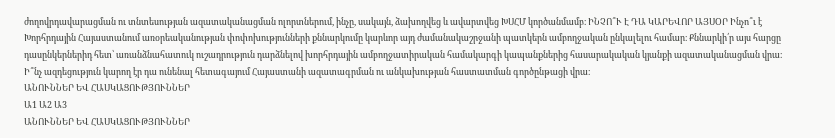ժողովրդավարացման ու տնտեսության ազատականացման ոլորտներում, ինչը, սակայն, ձախողվեց և ավարտվեց ԽՍՀՄ կործանմամբ։ ԻՆՉՈ՞Ւ Է ԴԱ ԿԱՐԵՎՈՐ ԱՅՍՕՐ Ինչո՞ւ է Խորհրդային Հայաստանում առօրեականության փոփոխությունների քննարկումը կարևոր այդ ժամանակաշրջանի պատկերն ամբողջական ընկալելու համար։ Քննարկի՛ր այս հարցը դասընկերներիդ հետ՝ առանձնահատուկ ուշադրություն դարձնելով խորհրդային ամբողջատիրական համակարգի կապանքներից հասարակական կյանքի ազատականացման վրա։ Ի՞նչ ազդեցություն կարող էր դա ունենալ հետագայում Հայաստանի ազատագրման ու անկախության հաստատման գործընթացի վրա։
ԱՆՈՒՆՆԵՐ ԵՎ ՀԱՍԿԱՑՈՒԹՅՈՒՆՆԵՐ
Ա1 Ա2 Ա3
ԱՆՈՒՆՆԵՐ ԵՎ ՀԱՍԿԱՑՈՒԹՅՈՒՆՆԵՐ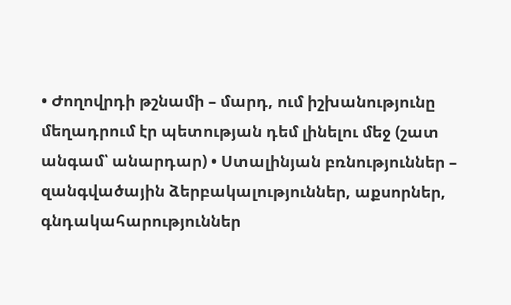• Ժողովրդի թշնամի – մարդ, ում իշխանությունը մեղադրում էր պետության դեմ լինելու մեջ (շատ անգամ՝ անարդար) • Ստալինյան բռնություններ – զանգվածային ձերբակալություններ, աքսորներ, գնդակահարություններ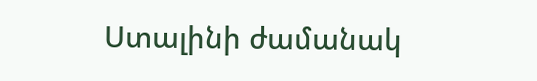Ստալինի ժամանակ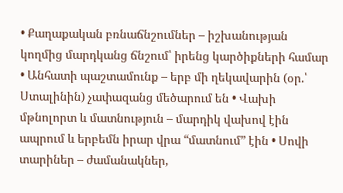• Քաղաքական բռնաճնշումներ – իշխանության կողմից մարդկանց ճնշում՝ իրենց կարծիքների համար • Անհատի պաշտամունք – երբ մի ղեկավարին (օր.՝ Ստալինին) չափազանց մեծարում են • Վախի մթնոլորտ և մատնություն – մարդիկ վախով էին ապրում և երբեմն իրար վրա “մատնում” էին • Սովի տարիներ – ժամանակներ,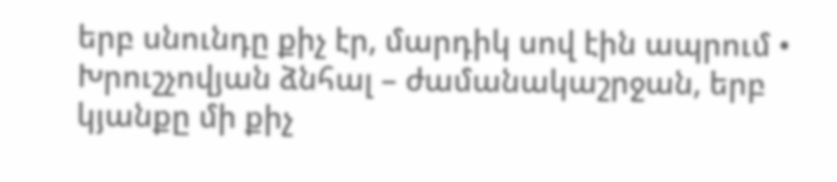երբ սնունդը քիչ էր, մարդիկ սով էին ապրում • Խրուշչովյան ձնհալ – ժամանակաշրջան, երբ կյանքը մի քիչ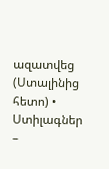ազատվեց (Ստալինից հետո) • Ստիլագներ –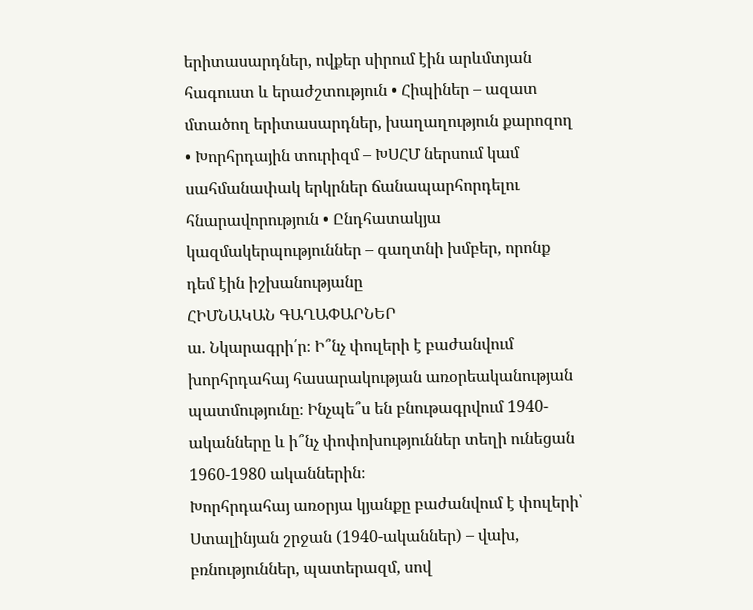երիտասարդներ, ովքեր սիրում էին արևմտյան հագուստ և երաժշտություն • Հիպիներ – ազատ մտածող երիտասարդներ, խաղաղություն քարոզող • Խորհրդային տուրիզմ – ԽՍՀՄ ներսում կամ սահմանափակ երկրներ ճանապարհորդելու հնարավորություն • Ընդհատակյա կազմակերպություններ – գաղտնի խմբեր, որոնք դեմ էին իշխանությանը
ՀԻՄՆԱԿԱՆ ԳԱՂԱՓԱՐՆԵՐ
ա. Նկարագրի՛ր։ Ի՞նչ փուլերի է բաժանվում խորհրդահայ հասարակության առօրեականության պատմությունը։ Ինչպե՞ս են բնութագրվում 1940-ականները և ի՞նչ փոփոխություններ տեղի ունեցան 1960-1980 ականներին։
Խորհրդահայ առօրյա կյանքը բաժանվում է փուլերի՝
Ստալինյան շրջան (1940-ականներ) – վախ, բռնություններ, պատերազմ, սով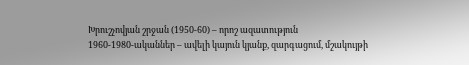Խրուշչովյան շրջան (1950-60) – որոշ ազատություն
1960-1980-ականներ – ավելի կայուն կյանք, զարգացում, մշակույթի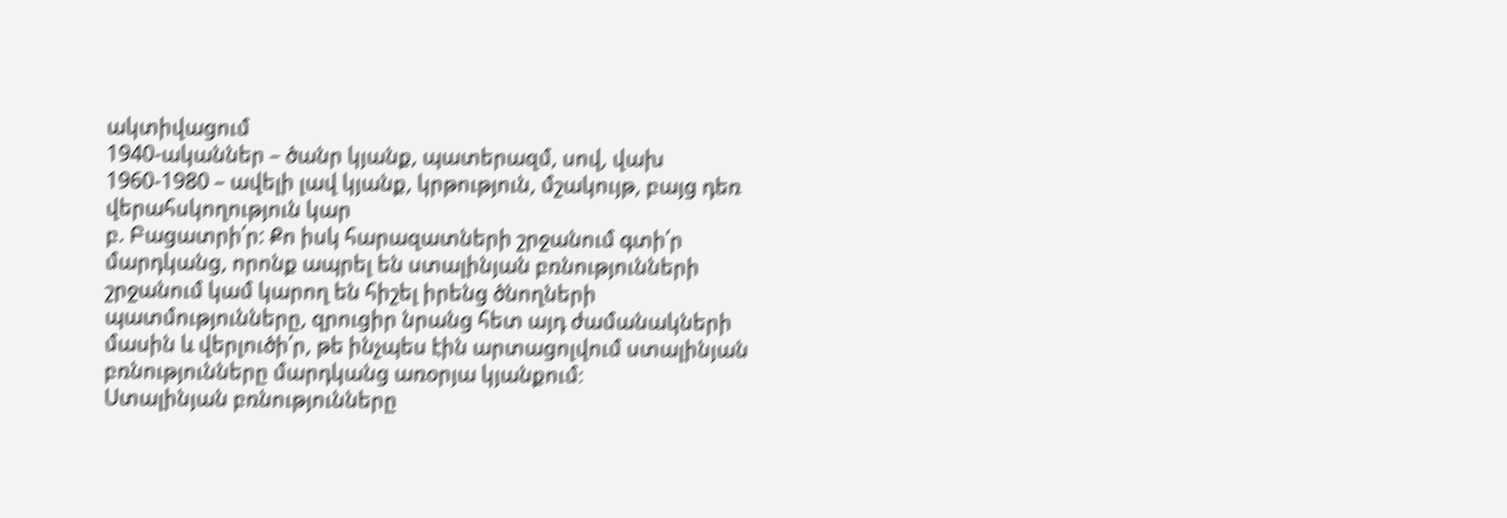ակտիվացում
1940-ականներ – ծանր կյանք, պատերազմ, սով, վախ 1960-1980 – ավելի լավ կյանք, կրթություն, մշակույթ, բայց դեռ վերահսկողություն կար
բ. Բացատրի՛ր: Քո իսկ հարազատների շրջանում գտի՛ր մարդկանց, որոնք ապրել են ստալինյան բռնությունների շրջանում կամ կարող են հիշել իրենց ծնողների պատմությունները, զրուցիր նրանց հետ այդ ժամանակների մասին և վերլուծի՛ր, թե ինչպես էին արտացոլվում ստալինյան բռնությունները մարդկանց առօրյա կյանքում։
Ստալինյան բռնությունները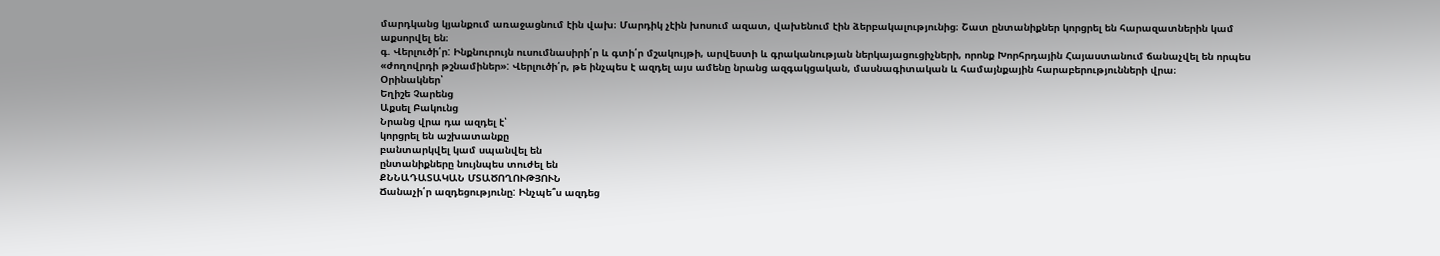մարդկանց կյանքում առաջացնում էին վախ։ Մարդիկ չէին խոսում ազատ, վախենում էին ձերբակալությունից։ Շատ ընտանիքներ կորցրել են հարազատներին կամ աքսորվել են։
գ. Վերլուծի՛ր: Ինքնուրույն ուսումնասիրի՛ր և գտի՛ր մշակույթի, արվեստի և գրականության ներկայացուցիչների, որոնք Խորհրդային Հայաստանում ճանաչվել են որպես «ժողովրդի թշնամիներ»: Վերլուծի՛ր, թե ինչպես է ազդել այս ամենը նրանց ազգակցական, մասնագիտական և համայնքային հարաբերությունների վրա։
Օրինակներ՝
Եղիշե Չարենց
Աքսել Բակունց
Նրանց վրա դա ազդել է՝
կորցրել են աշխատանքը
բանտարկվել կամ սպանվել են
ընտանիքները նույնպես տուժել են
ՔՆՆԱԴԱՏԱԿԱՆ ՄՏԱԾՈՂՈՒԹՅՈՒՆ
Ճանաչի՛ր ազդեցությունը: Ինչպե՞ս ազդեց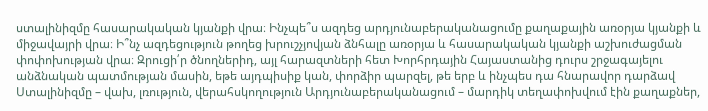ստալինիզմը հասարակական կյանքի վրա։ Ինչպե՞ս ազդեց արդյունաբերականացումը քաղաքային առօրյա կյանքի և միջավայրի վրա։ Ի՞նչ ազդեցություն թողեց խրուշչյովյան ձնհալը առօրյա և հասարակական կյանքի աշխուժացման փոփոխության վրա։ Զրուցի՛ր ծնողներիդ, այլ հարազտների հետ Խորհրդային Հայաստանից դուրս շրջագայելու անձնական պատմության մասին, եթե այդպիսիք կան, փորձիր պարզել, թե երբ և ինչպես դա հնարավոր դարձավ
Ստալինիզմը – վախ, լռություն, վերահսկողություն Արդյունաբերականացում – մարդիկ տեղափոխվում էին քաղաքներ,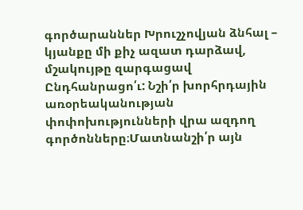գործարաններ Խրուշչովյան ձնհալ – կյանքը մի քիչ ազատ դարձավ, մշակույթը զարգացավ
Ընդհանրացո՛ւ: Նշի՛ր խորհրդային առօրեականության փոփոխությունների վրա ազդող գործոնները։Մատնանշի՛ր այն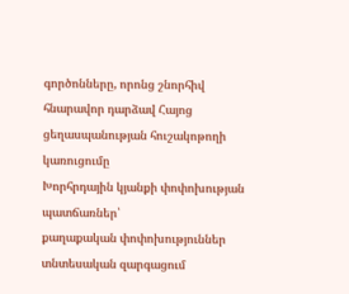գործոնները, որոնց շնորհիվ հնարավոր դարձավ Հայոց ցեղասպանության հուշակոթողի կառուցումը
Խորհրդային կյանքի փոփոխության պատճառներ՝
քաղաքական փոփոխություններ
տնտեսական զարգացում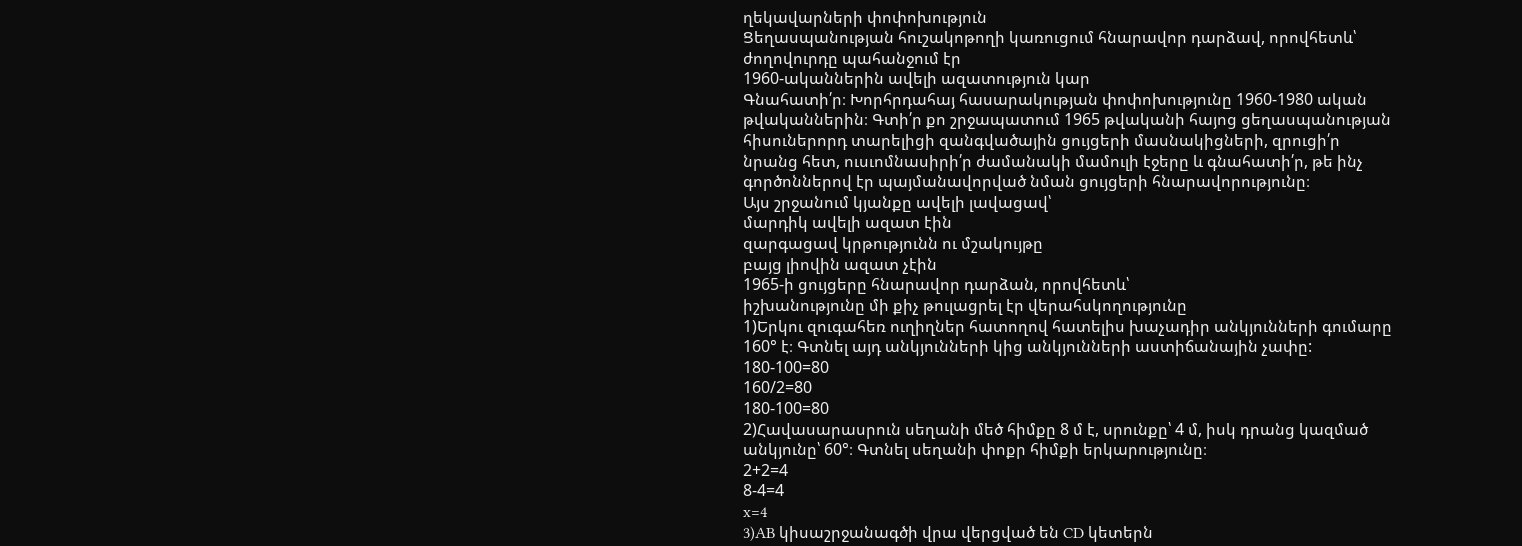ղեկավարների փոփոխություն
Ցեղասպանության հուշակոթողի կառուցում հնարավոր դարձավ, որովհետև՝
ժողովուրդը պահանջում էր
1960-ականներին ավելի ազատություն կար
Գնահատի՛ր։ Խորհրդահայ հասարակության փոփոխությունը 1960-1980 ական թվականներին։ Գտի՛ր քո շրջապատում 1965 թվականի հայոց ցեղասպանության հիսուներորդ տարելիցի զանգվածային ցույցերի մասնակիցների, զրուցի՛ր նրանց հետ, ուսւոմնասիրի՛ր ժամանակի մամուլի էջերը և գնահատի՛ր, թե ինչ գործոններով էր պայմանավորված նման ցույցերի հնարավորությունը։
Այս շրջանում կյանքը ավելի լավացավ՝
մարդիկ ավելի ազատ էին
զարգացավ կրթությունն ու մշակույթը
բայց լիովին ազատ չէին
1965-ի ցույցերը հնարավոր դարձան, որովհետև՝
իշխանությունը մի քիչ թուլացրել էր վերահսկողությունը
1)Երկու զուգահեռ ուղիղներ հատողով հատելիս խաչադիր անկյունների գումարը 160° է։ Գտնել այդ անկյունների կից անկյունների աստիճանային չափը:
180-100=80
160/2=80
180-100=80
2)Հավասարասրուն սեղանի մեծ հիմքը 8 մ է, սրունքը՝ 4 մ, իսկ դրանց կազմած անկյունը՝ 60°։ Գտնել սեղանի փոքր հիմքի երկարությունը։
2+2=4
8-4=4
x=4
3)AB կիսաշրջանագծի վրա վերցված են CD կետերն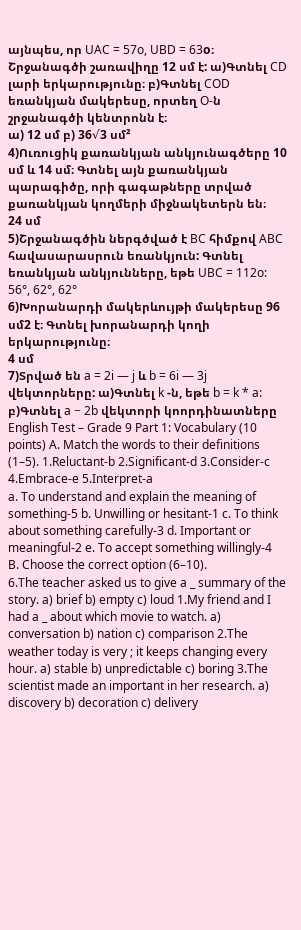այնպես, որ UAC = 57o, UBD = 63o։ Շրջանագծի շառավիղը 12 սմ է: ա)Գտնել CD լարի երկարությունը։ բ)Գտնել COD եռանկյան մակերեսը, որտեղ O-ն շրջանագծի կենտրոնն է։
ա) 12 սմ բ) 36√3 սմ²
4)Ուռուցիկ քառանկյան անկյունագծերը 10 սմ և 14 սմ։ Գտնել այն քառանկյան պարագիծը, որի գագաթները տրված քառանկյան կողմերի միջնակետերն են։
24 սմ
5)Շրջանագծին ներգծված է BC հիմքով ABC հավասարասրուն եռանկյուն: Գտնել եռանկյան անկյունները, եթե UBC = 112o:
56°, 62°, 62°
6)Խորանարդի մակերևույթի մակերեսը 96 սմ2 է։ Գտնել խորանարդի կողի երկարությունը։
4 սմ
7)Տրված են a = 2i — j և b = 6i — 3j վեկտորները: ա)Գտնել k -ն, եթե b = k * a: բ)Գտնել a − 2b վեկտորի կոորդինատները
English Test – Grade 9 Part 1: Vocabulary (10 points) A. Match the words to their definitions (1–5). 1.Reluctant-b 2.Significant-d 3.Consider-c 4.Embrace-e 5.Interpret-a
a. To understand and explain the meaning of something-5 b. Unwilling or hesitant-1 c. To think about something carefully-3 d. Important or meaningful-2 e. To accept something willingly-4
B. Choose the correct option (6–10).
6.The teacher asked us to give a _ summary of the story. a) brief b) empty c) loud 1.My friend and I had a _ about which movie to watch. a) conversation b) nation c) comparison 2.The weather today is very ; it keeps changing every hour. a) stable b) unpredictable c) boring 3.The scientist made an important in her research. a) discovery b) decoration c) delivery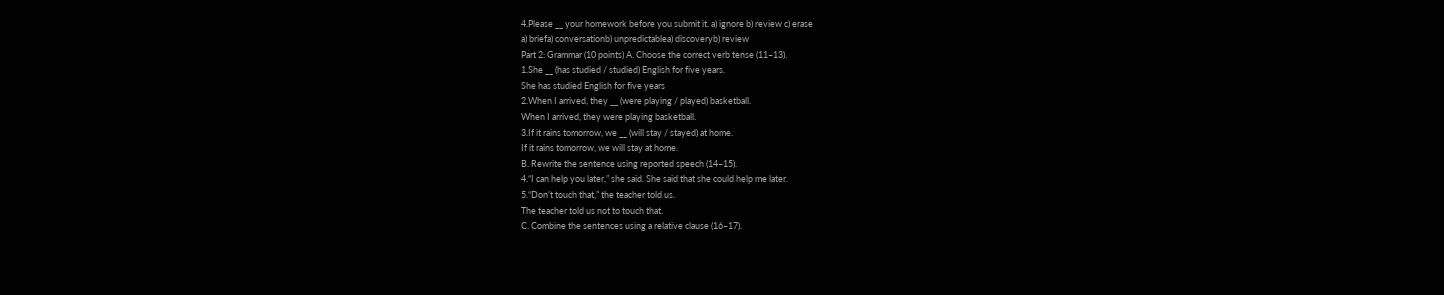4.Please __ your homework before you submit it. a) ignore b) review c) erase
a) briefa) conversationb) unpredictablea) discoveryb) review
Part 2: Grammar (10 points) A. Choose the correct verb tense (11–13).
1.She __ (has studied / studied) English for five years.
She has studied English for five years
2.When I arrived, they __ (were playing / played) basketball.
When I arrived, they were playing basketball.
3.If it rains tomorrow, we __ (will stay / stayed) at home.
If it rains tomorrow, we will stay at home.
B. Rewrite the sentence using reported speech (14–15).
4.“I can help you later,” she said. She said that she could help me later.
5.“Don’t touch that,” the teacher told us.
The teacher told us not to touch that.
C. Combine the sentences using a relative clause (16–17).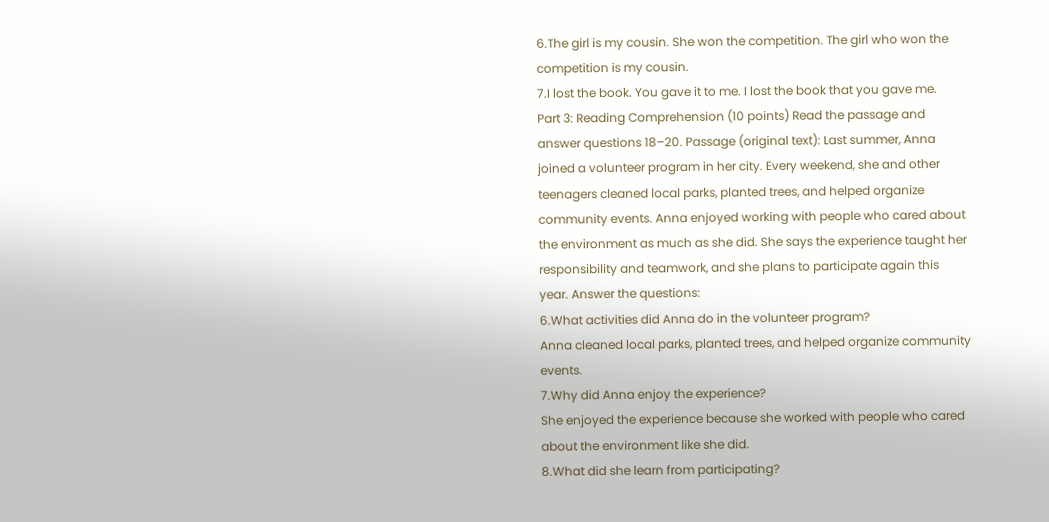6.The girl is my cousin. She won the competition. The girl who won the competition is my cousin.
7.I lost the book. You gave it to me. I lost the book that you gave me.
Part 3: Reading Comprehension (10 points) Read the passage and answer questions 18–20. Passage (original text): Last summer, Anna joined a volunteer program in her city. Every weekend, she and other teenagers cleaned local parks, planted trees, and helped organize community events. Anna enjoyed working with people who cared about the environment as much as she did. She says the experience taught her responsibility and teamwork, and she plans to participate again this year. Answer the questions:
6.What activities did Anna do in the volunteer program?
Anna cleaned local parks, planted trees, and helped organize community events.
7.Why did Anna enjoy the experience?
She enjoyed the experience because she worked with people who cared about the environment like she did.
8.What did she learn from participating?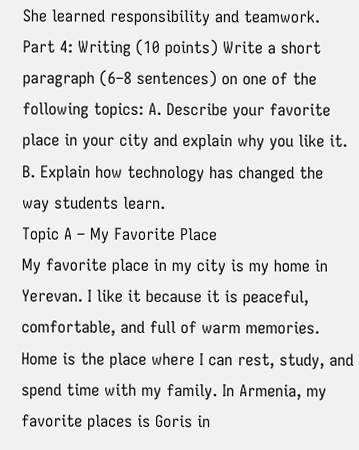She learned responsibility and teamwork.
Part 4: Writing (10 points) Write a short paragraph (6–8 sentences) on one of the following topics: A. Describe your favorite place in your city and explain why you like it. B. Explain how technology has changed the way students learn.
Topic A – My Favorite Place
My favorite place in my city is my home in Yerevan. I like it because it is peaceful, comfortable, and full of warm memories. Home is the place where I can rest, study, and spend time with my family. In Armenia, my favorite places is Goris in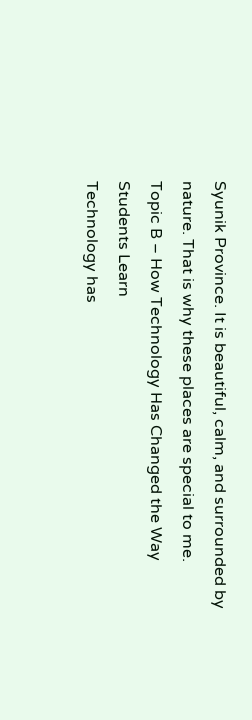Syunik Province. It is beautiful, calm, and surrounded by nature. That is why these places are special to me.
Topic B – How Technology Has Changed the Way Students Learn
Technology has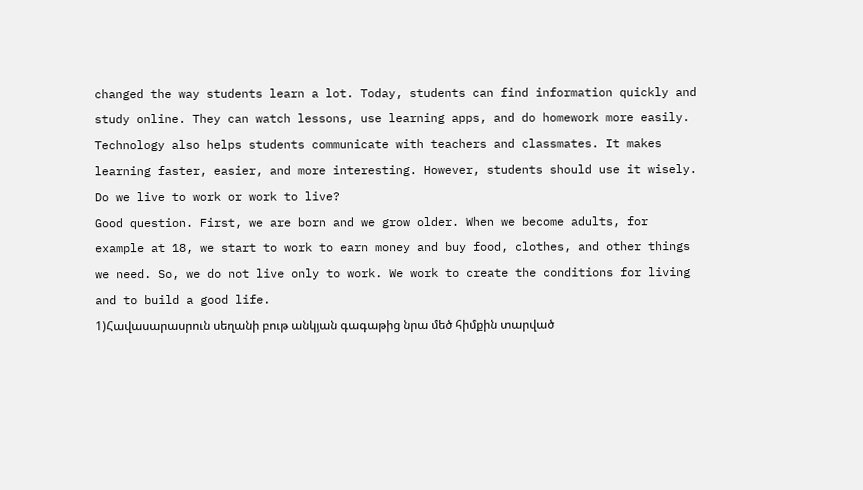changed the way students learn a lot. Today, students can find information quickly and study online. They can watch lessons, use learning apps, and do homework more easily. Technology also helps students communicate with teachers and classmates. It makes learning faster, easier, and more interesting. However, students should use it wisely.
Do we live to work or work to live?
Good question. First, we are born and we grow older. When we become adults, for example at 18, we start to work to earn money and buy food, clothes, and other things we need. So, we do not live only to work. We work to create the conditions for living and to build a good life.
1)Հավասարասրուն սեղանի բութ անկյան գագաթից նրա մեծ հիմքին տարված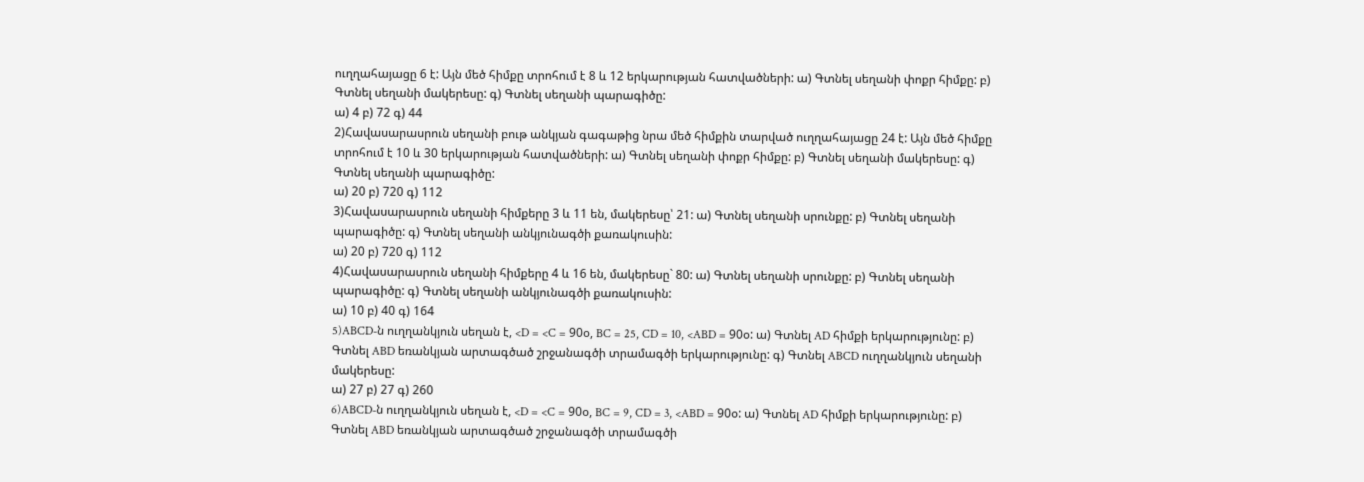ուղղահայացը 6 է: Այն մեծ հիմքը տրոհում է 8 և 12 երկարության հատվածների: ա) Գտնել սեղանի փոքր հիմքը: բ) Գտնել սեղանի մակերեսը: գ) Գտնել սեղանի պարագիծը:
ա) 4 բ) 72 գ) 44
2)Հավասարասրուն սեղանի բութ անկյան գագաթից նրա մեծ հիմքին տարված ուղղահայացը 24 է: Այն մեծ հիմքը տրոհում է 10 և 30 երկարության հատվածների: ա) Գտնել սեղանի փոքր հիմքը: բ) Գտնել սեղանի մակերեսը: գ) Գտնել սեղանի պարագիծը:
ա) 20 բ) 720 գ) 112
3)Հավասարասրուն սեղանի հիմքերը 3 և 11 են, մակերեսը՝ 21: ա) Գտնել սեղանի սրունքը: բ) Գտնել սեղանի պարագիծը: գ) Գտնել սեղանի անկյունագծի քառակուսին:
ա) 20 բ) 720 գ) 112
4)Հավասարասրուն սեղանի հիմքերը 4 և 16 են, մակերեսը` 80: ա) Գտնել սեղանի սրունքը: բ) Գտնել սեղանի պարագիծը: գ) Գտնել սեղանի անկյունագծի քառակուսին:
ա) 10 բ) 40 գ) 164
5)ABCD-ն ուղղանկյուն սեղան է, <D = <C = 90օ, BC = 25, CD = 10, <ABD = 90օ: ա) Գտնել AD հիմքի երկարությունը: բ) Գտնել ABD եռանկյան արտագծած շրջանագծի տրամագծի երկարությունը: գ) Գտնել ABCD ուղղանկյուն սեղանի մակերեսը:
ա) 27 բ) 27 գ) 260
6)ABCD-ն ուղղանկյուն սեղան է, <D = <C = 90օ, BC = 9, CD = 3, <ABD = 90օ: ա) Գտնել AD հիմքի երկարությունը: բ) Գտնել ABD եռանկյան արտագծած շրջանագծի տրամագծի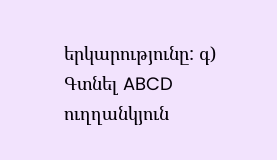երկարությունը: գ) Գտնել ABCD ուղղանկյուն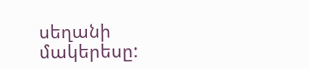սեղանի մակերեսը: